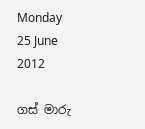Monday 25 June 2012

ගස් මාරු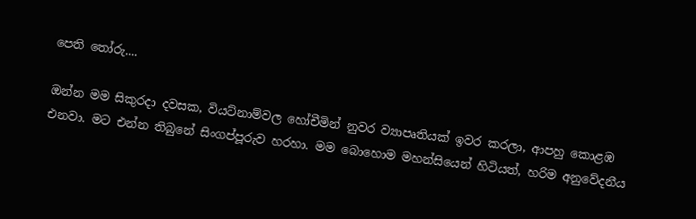පෙති තෝරු....

ඔන්න මම සිකුරදා දවසක, වියට්නාම්වල හෝචීමින් නුවර ව්‍යාපෘතියක් ඉවර කරලා, ආපහු කොළඹ එනවා. මට එන්න තිබුනේ සිංගප්පූරුව හරහා. මම බොහොම මහන්සියෙන් හිටියත්, හරිම අනුවේදනීය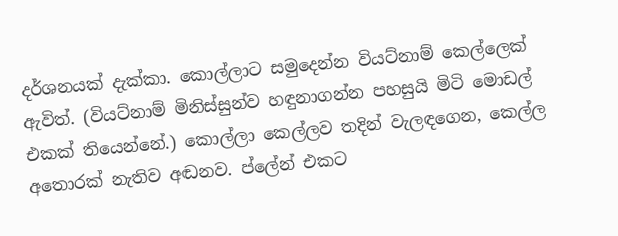දර්ශනයක් දැක්කා. කොල්ලාට සමුදෙන්න වියට්නාම් කෙල්ලෙක් ඇවිත්. (වියට්නාම් මිනිස්සුන්ව හඳුනාගන්න පහසුයි මිටි මොඩල් එකක් තියෙන්නේ.) කොල්ලා කෙල්ලව තදින් වැලඳගෙන, කෙල්ල අතොරක් නැතිව අඬනව. ප්ලේන් එකට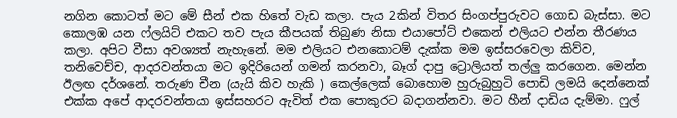නගින කොටත් මට මේ සීන් එක හිතේ වැඩ කලා. පැය 2කින් විතර සිංගප්පුරුවට ගොඩ බැස්සා. මට කොලඹ යන ෆ්ලයිට් එකට තව පැය කීපයක් තිබුණ නිසා එයාපෝට් එකෙන් එලියට එන්න තීරණය කලා. අපිට වීසා අවශ්‍යත් නැහැනේ. මම එලියට එනකොටම් දැක්ක මම ඉස්සරවෙලා කිව්ව, තනිවෙච්ච, ආදරවන්තයා මට ඉදිරියෙන් ගමන් කරනවා, බෑග් දාපු ට්‍රොලියත් තල්ලු කරගෙන. මෙන්න ඊලඟ දර්ශනේ. තරුණ චීන (යැයි කිව හැකි ) කෙල්ලෙක් බොහොම හුරුබුහුටි පොඩි ලමයි දෙන්නෙක් එක්ක අපේ ආදරවන්තයා ඉස්සහරට ඇවිත් එක පොකුරට බදාගන්නවා. මට හීන් දාඩිය දැම්මා. ෆුල්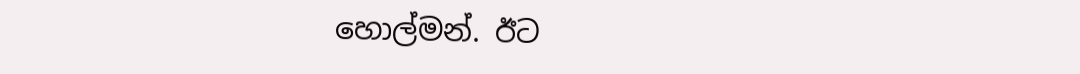හොල්මන්. ඊට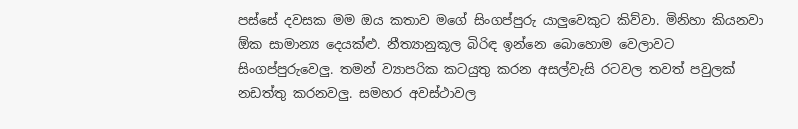පස්සේ දවසක මම ඔය කතාව මගේ සිංගප්පුරු යාලුවෙකුට කිව්වා. මිනිහා කියනවා ඕක සාමාන්‍ය දෙයක්ළු. නීත්‍යානුකූල බිරිඳ ඉන්නෙ බොහොම වෙලාවට සිංගප්පුරුවෙලු. තමන් ව්‍යාපරික කටයුතු කරන අසල්වැසි රටවල තවත් පවුලක් නඩත්තු කරනවලු. සමහර අවස්ථාවල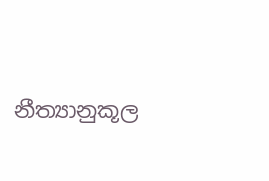නීත්‍යානුකූල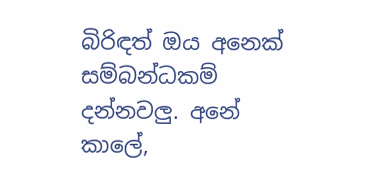බිරිඳත් ඔය අනෙක් සම්බන්ධකම් දන්නවලු. අනේ කාලේ,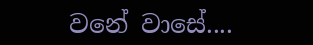වනේ වාසේ....